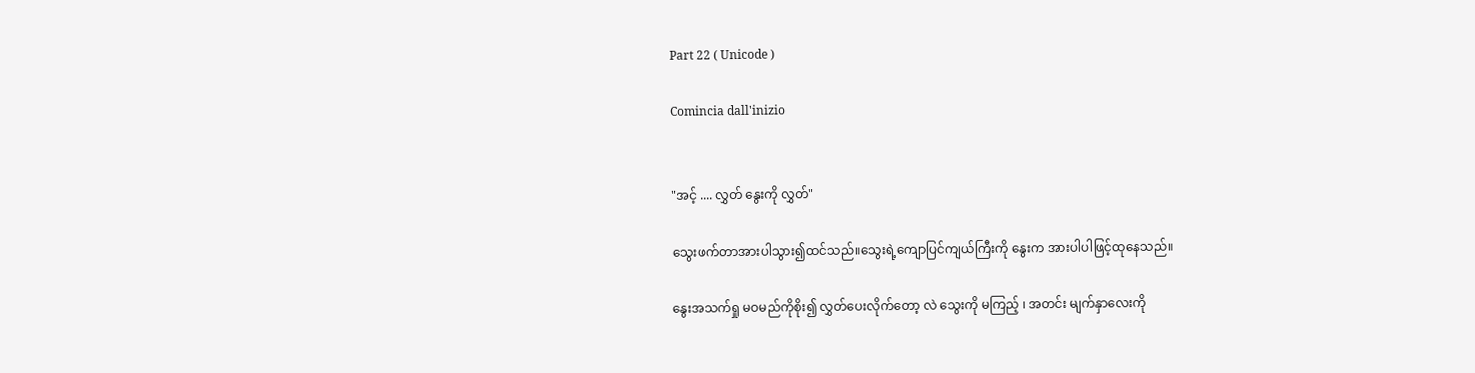Part 22 ( Unicode )

Comincia dall'inizio


"အင့် .... လွှတ် နွေးကို လွှတ်"

သွေးဖက်တာအားပါသွား၍ထင်သည်။သွေးရဲ့ကျောပြင်ကျယ်ကြီးကို နွေးက အားပါပါဖြင့်ထုနေသည်။

နွေးအသက်ရှု မဝမည်ကိုစိုး၍ လွှတ်ပေးလိုက်တော့ လဲ သွေးကို မကြည့် ၊ အတင်း မျက်နှာလေးကို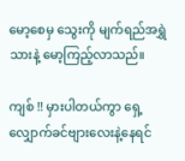မော့‌စေမှ သွေးကို မျက်ရည်အရွှဲသားနဲ့ မော့ကြည့်လာသည်။

ကျစ် !! မှားပါတယ်ကွာ ‌ရှေ့လျှောက်ခင်ဗျားလေးနဲ့နေရင်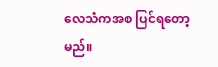လေသံကအစ ပြင်ရတော့မည်။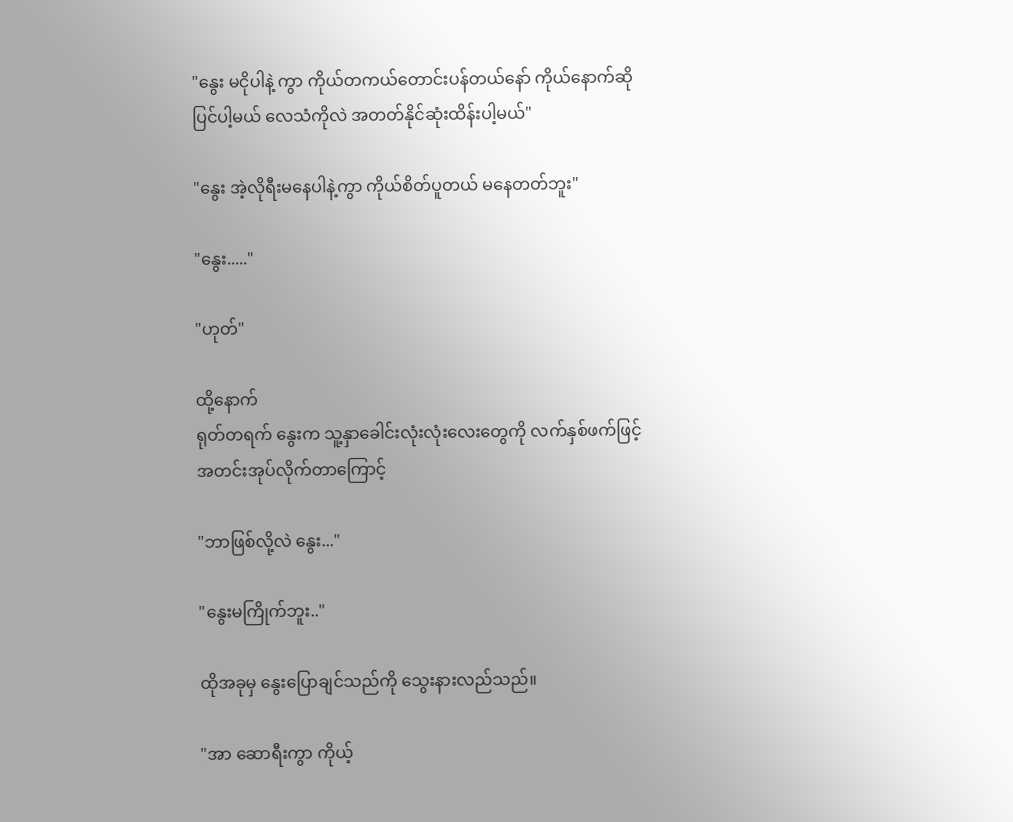"နွေး မငိုပါနဲ့ ကွာ ကိုယ်တကယ်တောင်းပန်တယ်နော် ကိုယ်နောက်ဆိုပြင်ပါ့မယ် လေသံကိုလဲ အတတ်နိုင်ဆုံးထိန်းပါ့မယ်"

"နွေး အဲ့လိုရီးမနေပါနဲ့ကွာ ကိုယ်စိတ်ပူတယ် မနေတတ်ဘူး"

"နွေး....."

"ဟုတ်"

ထို့နောက်
ရုတ်တရက် နွေးက သူ့နှာခေါင်းလုံးလုံးလေးတွေကို လက်နှစ်ဖက်ဖြင့် အတင်းအုပ်လိုက်တာကြောင့်

"ဘာဖြစ်လို့လဲ နွေး..."

"နွေးမကြိုက်ဘူး.."

ထိုအခုမှ နွေးပြောချင်သည်ကို သွေးနားလည်သည်။

"အာ ဆောရီးကွာ ကိုယ့်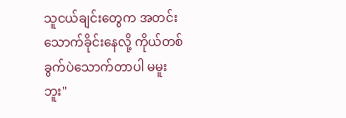သူငယ်ချင်းတွေက အတင်းသောက်ခိုင်းနေလို့ ကိုယ်တစ်ခွက်ပဲသောက်တာပါ မမူးဘူး"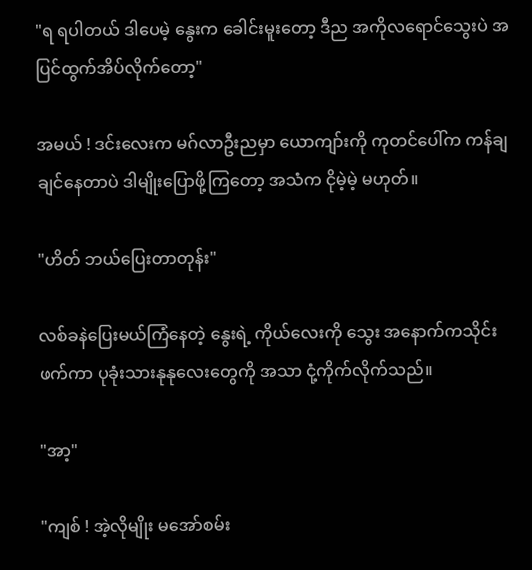"ရ ရပါတယ် ဒါပေမဲ့ နွေးက ခေါင်းမူးတော့ ဒီည ‌အကိုလရောင်သွေးပဲ အပြင်ထွက်အိပ်လိုက်တော့"

အမယ် ! ဒင်းလေးက မဂ်လာဦးညမှာ ယောကျာ်းကို ကုတင်ပေါ်က ကန်ချချင်နေတာပဲ ဒါမျိုးပြောဖို့ကြတော့ အသံက ငိုမဲ့မဲ့ မဟုတ်။

"ဟိတ် ဘယ်ပြေးတာတုန်း"

လစ်ခနဲပြေးမယ်ကြံနေတဲ့ နွေးရဲ့ ကိုယ်လေးကို သွေး အနောက်ကသိုင်းဖက်ကာ ပုခုံးသားနုနုလေးတွေကို အသာ ငုံ့ကိုက်လိုက်သည်။

"အာ့"

"ကျစ် ! အဲ့လိုမျိုး‌ မအော်စမ်း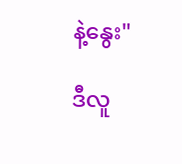နဲ့နွေး"

ဒီလူ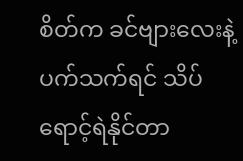စိတ်က ခင်ဗျားလေးနဲ့ပက်သက်ရင် သိပ် ရောင့်ရဲနိုင်တာ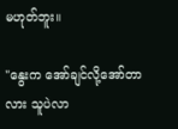မဟုတ်ဘူး။

"နွေးက အော်ချင်လို့အော်တာလား သူပဲလာ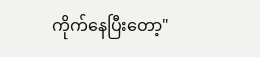ကိုက်နေပြီး‌တော့"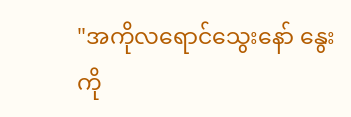"အကိုလရောင်သွေးနော် နွေးကို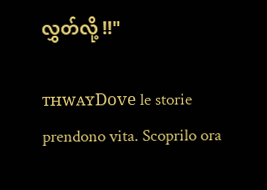လွှတ်လို့ !!"

ᴛʜᴡᴀʏDove le storie prendono vita. Scoprilo ora